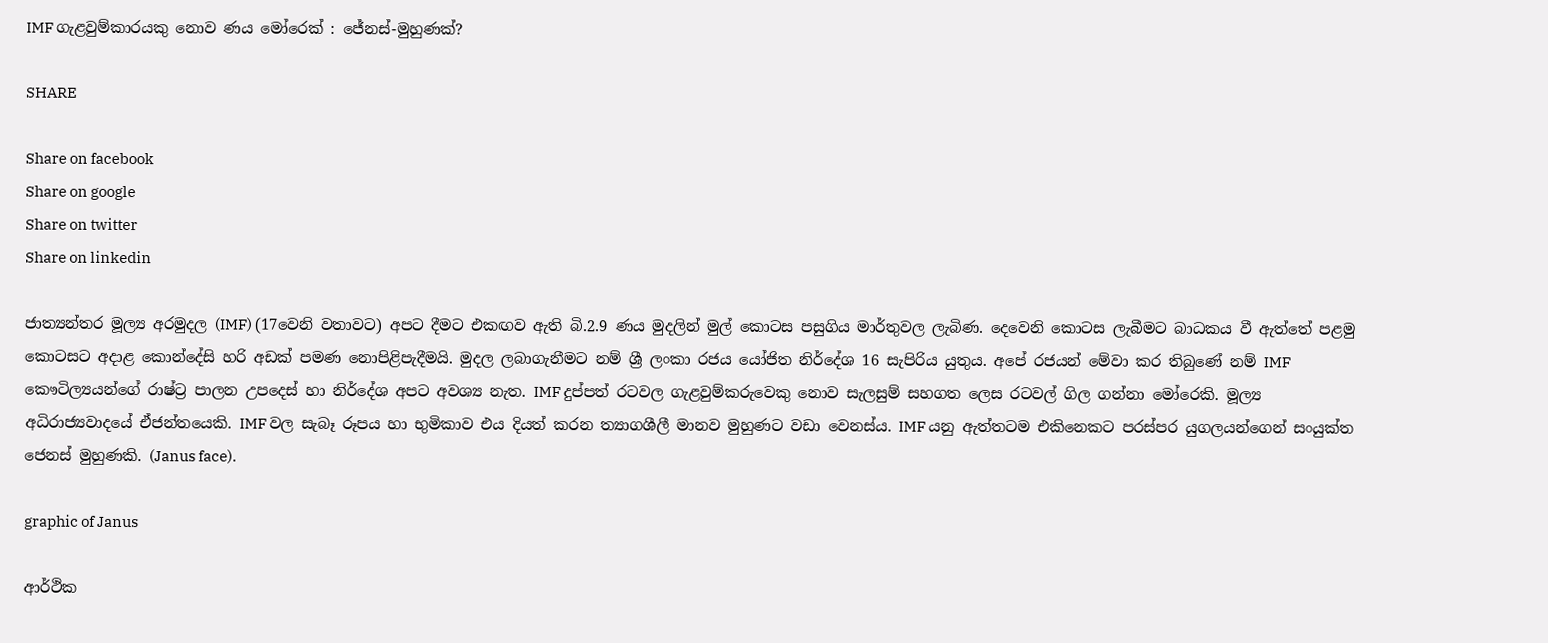IMF ගැළවුම්කාරයකු නොව ණය මෝරෙක් : ජේනස්-මුහුණක්?

SHARE

Share on facebook
Share on google
Share on twitter
Share on linkedin

ජාත්‍යන්තර මූල්‍ය අරමුදල (IMF) (17වෙනි වතාවට) අපට දීමට එකඟව ඇති බි.2.9 ණය මුදලින් මුල් කොටස පසුගිය මාර්තුවල ලැබිණ. දෙවෙනි කොටස ලැබීමට බාධකය වී ඇත්තේ පළමු කොටසට අදාළ කොන්දේසි හරි අඩක් පමණ නොපිළිපැදීමයි. මුදල ලබාගැනීමට නම් ශ්‍රී ලංකා රජය යෝජිත නිර්දේශ 16 සැපිරිය යුතුය. අපේ රජයන් මේවා කර තිබුණේ නම් IMF කෞටිල්‍යයන්ගේ රාෂ්ට්‍ර පාලන උපදෙස් හා නිර්දේශ අපට අවශ්‍ය නැත. IMF දුප්පත් රටවල ගැළවුම්කරුවෙකු නොව සැලසුම් සහගත ලෙස රටවල් ගිල ගන්නා මෝරෙකි. මූල්‍ය අධිරාජ්‍යවාදයේ ඒජන්තයෙකි. IMF වල සැබෑ රූපය හා භුමිකාව එය දියත් කරන ත්‍යාගශීලී මානව මුහුණට වඩා වෙනස්ය. IMF යනු ඇත්තටම එකිනෙකට පරස්පර යුගලයන්ගෙන් සංයුක්ත ජෙනස් මුහුණකි. (Janus face).

graphic of Janus

ආර්ථික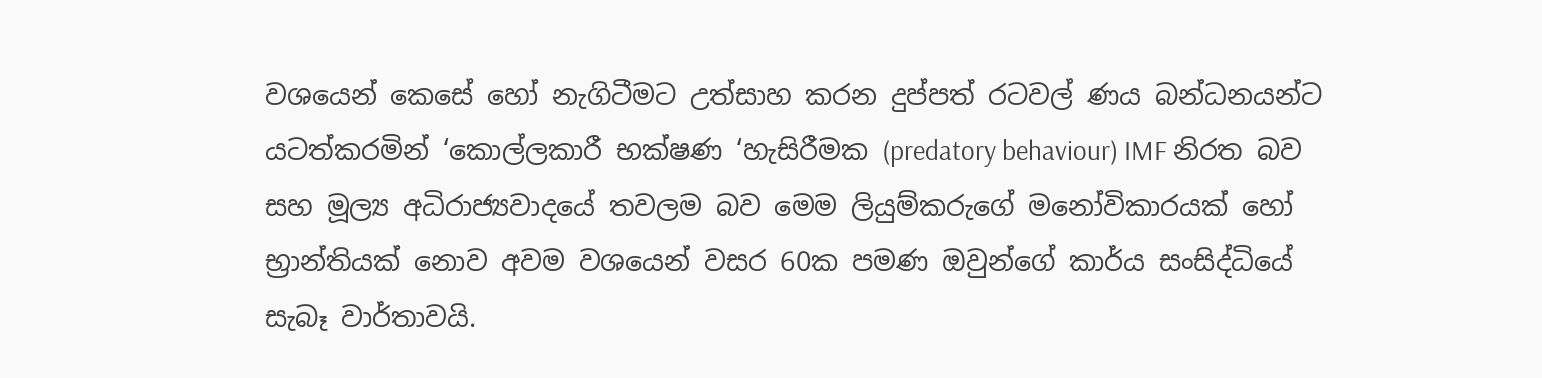වශයෙන් කෙසේ හෝ නැගිටීමට උත්සාහ කරන දුප්පත් රටවල් ණය බන්ධනයන්ට යටත්කරමින් ‘කොල්ලකාරී භක්ෂණ ‘හැසිරීමක (predatory behaviour) IMF නිරත බව සහ මූල්‍ය අධිරාජ්‍යවාදයේ තවලම බව මෙම ලියුම්කරුගේ මනෝවිකාරයක් හෝ භ්‍රාන්තියක් නොව අවම වශයෙන් වසර 60ක පමණ ඔවුන්ගේ කාර්ය සංසිද්ධියේ සැබෑ වාර්තාවයි.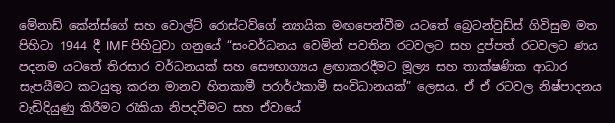මේනාඩ් කේන්ස්ගේ සහ වොල්ට් රොස්ටව්ගේ න්‍යායික මඟපෙන්වීම යටතේ බ්‍රෙටන්වුඩ්ස් ගිවිසුම මත පිහිටා 1944 දී IMF පිහිටුවා ගනුයේ “සංවර්ධනය වෙමින් පවතින රටවලට සහ දුප්පත් රටවලට ණය පදනම යටතේ තිරසාර වර්ධනයක් සහ සෞභාග්‍යය ළඟාකරදීමට මූල්‍ය සහ තාක්ෂණික ආධාර සැපයීමට කටයුතු කරන මානව හිතකාමී පරාර්ථකාමී සංවිධානයක්” ලෙසය. ඒ ඒ රටවල නිෂ්පාදනය වැඩිදියුණු කිරීමට රැකියා නිපදවීමට සහ ඒවායේ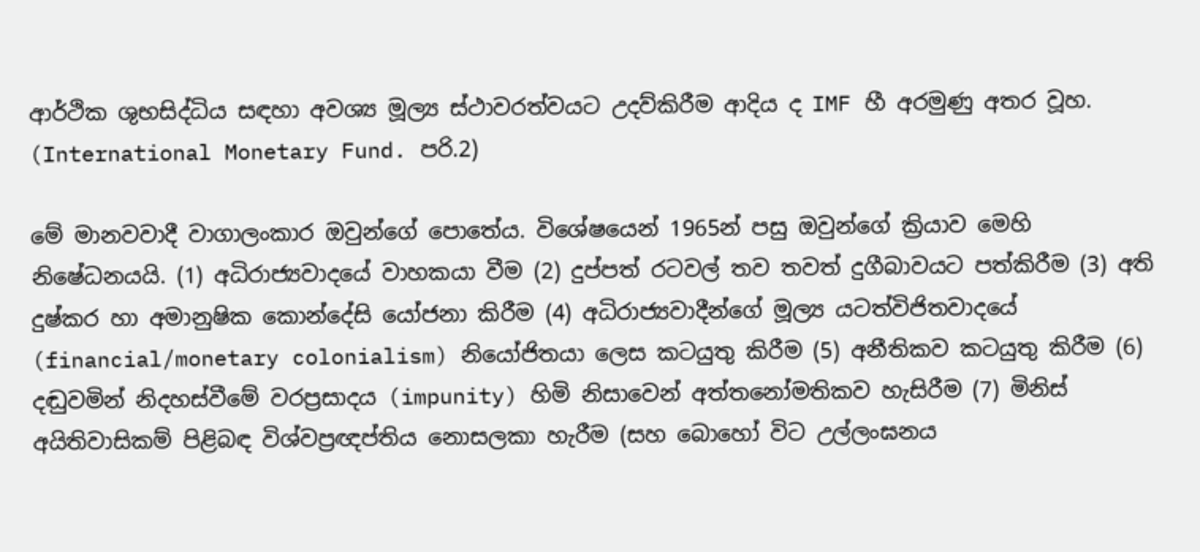ආර්ථික ශුභසිද්ධිය සඳහා අවශ්‍ය මූල්‍ය ස්ථාවරත්වයට උදව්කිරීම ආදිය ද IMF හී අරමුණු අතර වූහ. (International Monetary Fund. පරි.2)

මේ මානවවාදී වාගාලංකාර ඔවුන්ගේ පොතේය. විශේෂයෙන් 1965න් පසු ඔවුන්ගේ ක්‍රියාව මෙහි නිෂේධනයයි. (1) අධිරාජ්‍යවාදයේ වාහකයා වීම (2) දුප්පත් රටවල් තව තවත් දුගීබාවයට පත්කිරීම (3) අති දුෂ්කර හා අමානුෂික කොන්දේසි යෝජනා කිරීම (4) අධිරාජ්‍යවාදීන්ගේ මූල්‍ය යටත්විජිතවාදයේ (financial/monetary colonialism) නියෝජිතයා ලෙස කටයුතු කිරීම (5) අනීතිකව කටයුතු කිරීම (6) දඬුවමින් නිදහස්වීමේ වරප්‍රසාදය (impunity) හිමි නිසාවෙන් අත්තනෝමතිකව හැසිරීම (7) මිනිස් අයිතිවාසිකම් පිළිබඳ විශ්වප්‍රඥප්තිය නොසලකා හැරීම (සහ බොහෝ විට උල්ලංඝනය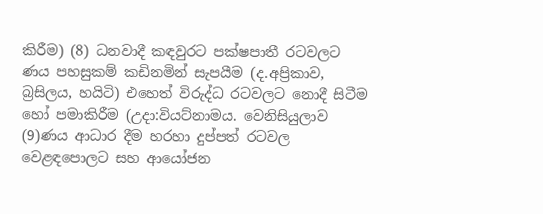කිරීම) (8) ධනවාදී කඳවුරට පක්ෂපාතී රටවලට ණය පහසුකම් කඩිනමින් සැපයීම (ද.අප්‍රිකාව, බ්‍රසිලය, හයිටි) එහෙත් විරුද්ධ රටවලට නොදී සිටීම හෝ පමාකිරීම (උදා:වියට්නාමය. වෙනිසියුලාව (9)ණය ආධාර දීම හරහා දුප්පත් රටවල වෙළඳපොලට සහ ආයෝජන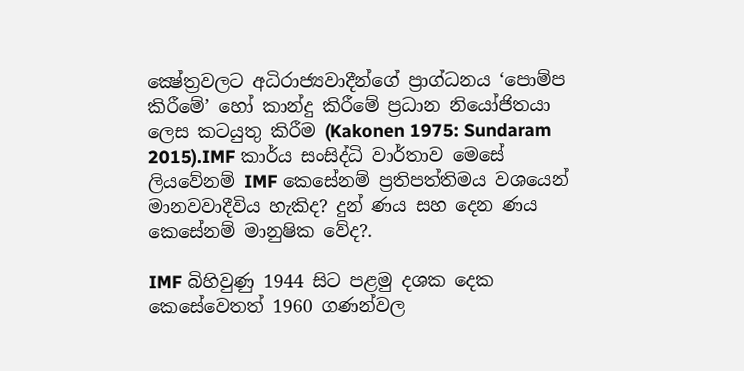ක්‍ෂේත්‍රවලට අධිරාජ්‍යවාදීන්ගේ ප්‍රාග්ධනය ‘පොම්ප කිරීමේ’ හෝ කාන්දු කිරීමේ ප්‍රධාන නියෝජිතයා ලෙස කටයුතු කිරීම (Kakonen 1975: Sundaram 2015).IMF කාර්ය සංසිද්ධි වාර්තාව මෙසේ ලියවේනම් IMF කෙසේනම් ප්‍රතිපත්තිමය වශයෙන් මානවවාදීවිය හැකිද? දුන් ණය සහ දෙන ණය කෙසේනම් මානුෂික වේද?.

IMF බිහිවුණු 1944 සිට පළමු දශක දෙක කෙසේවෙතත් 1960 ගණන්වල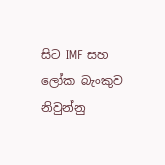සිට IMF සහ ලෝක බැංකුව නිවුන්නු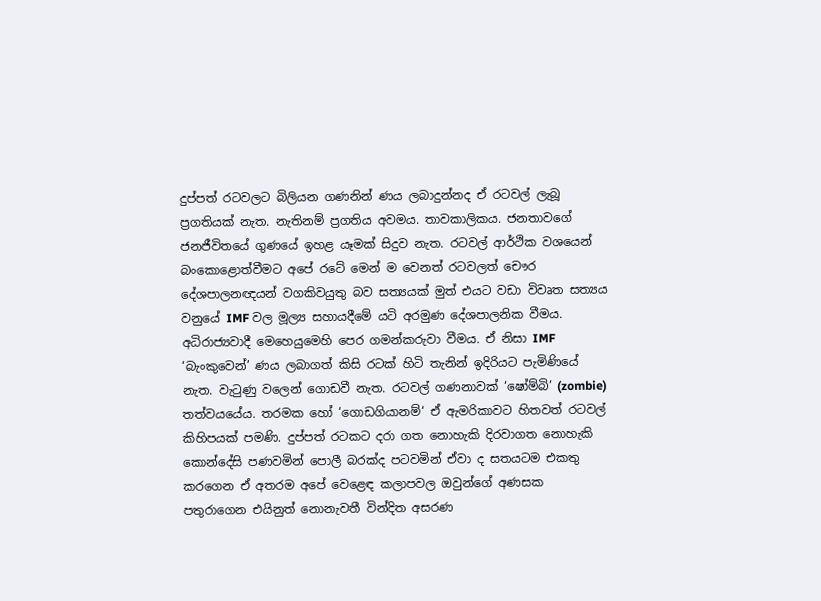දුප්පත් රටවලට බිලියන ගණනින් ණය ලබාදුන්නද ඒ රටවල් ලැබූ ප්‍රගතියක් නැත. නැතිනම් ප්‍රගතිය අවමය. තාවකාලිකය. ජනතාවගේ ජනජීවිතයේ ගුණයේ ඉහළ යෑමක් සිදුව නැත. රටවල් ආර්ථික වශයෙන් බංකොළොත්වීමට අපේ රටේ මෙන් ම වෙනත් රටවලත් චෞර දේශපාලනඥයන් වගකිවයුතු බව සත්‍යයක් මුත් එයට වඩා විවෘත සත්‍යය වනුයේ IMF වල මූල්‍ය සහායදීමේ යටි අරමුණ දේශපාලනික වීමය. අධිරාජ්‍යවාදී මෙහෙයුමෙහි පෙර ගමන්කරුවා වීමය. ඒ නිසා IMF ‘බැංකුවෙන්’ ණය ලබාගත් කිසි රටක් හිටි තැනින් ඉදිරියට පැමිණියේ නැත. වැටුණු වලෙන් ගොඩවී නැත. රටවල් ගණනාවක් ‘ෂෝම්බි’ (zombie) තත්වයයේය. තරමක හෝ ‘ගොඩගියානම්‘ ඒ ඇමරිකාවට හිතවත් රටවල් කිහිපයක් පමණි. දුප්පත් රටකට දරා ගත නොහැකි දිරවාගත නොහැකි කොන්දේසි පණවමින් පොලී බරක්ද පටවමින් ඒවා ද සතයටම එකතු කරගෙන ඒ අතරම අපේ වෙළෙඳ කලාපවල ඔවුන්ගේ අණසක පතුරාගෙන එයිනුත් නොනැවතී වින්දිත අසරණ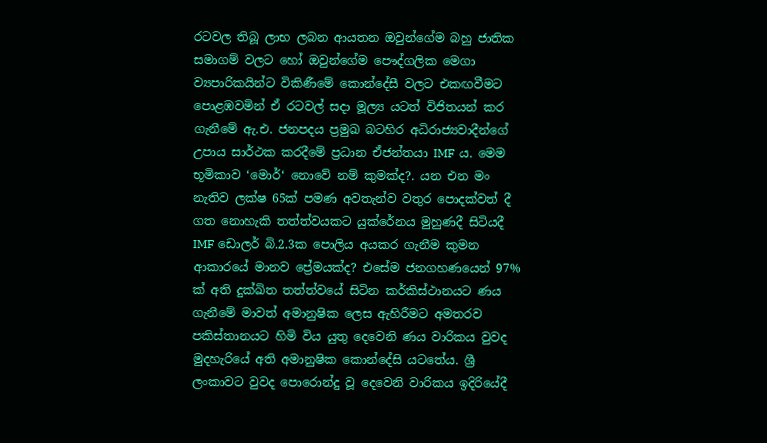රටවල තිබූ ලාභ ලබන ආයතන ඔවුන්ගේම බහු ජාතික සමාගම් වලට හෝ ඔවුන්ගේම පෞද්ගලික මෙගා ව්‍යපාරිකයින්ට විකිණීමේ කොන්දේසී වලට එකඟවීමට පොළඹවමින් ඒ රටවල් සදා මූල්‍ය යටත් විජිතයන් කර ගැනීමේ ඇ.එ. ජනපදය ප්‍රමුඛ බටහිර අධිරාජ්‍යවාදීන්ගේ උපාය සාර්ථක කරදීමේ ප්‍රධාන ඒජන්තයා IMF ය. මෙම භූමිකාව ‘මොර්‘ නොවේ නම් කුමක්ද?. යන එන මං නැතිව ලක්ෂ 65ක් පමණ අවතැන්ව වතුර පොදක්වත් දී ගත නොහැකි තත්ත්වයකට යුක්රේනය මුහුණදී සිටියදී IMF ඩොලර් බි.2.3ක පොලිය අයකර ගැනීම කුමන ආකාරයේ මානව ප්‍රේමයක්ද? එසේම ජනගහණයෙන් 97% ක් අති දුක්ඛිත තත්ත්වයේ සිටින කර්කිස්ථානයට ණය ගැනීමේ මාවත් අමානුෂික ලෙස ඇහිරීමට අමතරව පකිස්තානයට හිමි විය යුතු දෙවෙනි ණය වාරිකය වුවද මුදහැරියේ අති අමානුෂික කොන්දේසි යටතේය. ශ්‍රී ලංකාවට වුවද පොරොන්දු වූ දෙවෙනි වාරිකය ඉදිරියේදී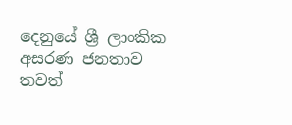දෙනුයේ ශ්‍රී ලාංකික අසරණ ජනතාව තවත්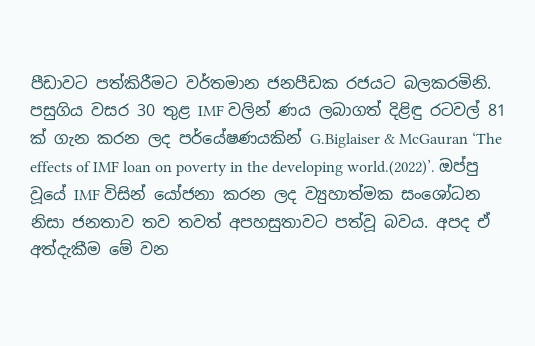පීඩාවට පත්කිරීමට වර්තමාන ජනපීඩක රජයට බලකරමිනි. පසුගිය වසර 30 තුළ IMF වලින් ණය ලබාගත් දිළිඳු රටවල් 81 ක් ගැන කරන ලද පර්යේෂණයකින් G.Biglaiser & McGauran ‘The effects of IMF loan on poverty in the developing world.(2022)’. ඔප්පු වූයේ IMF විසින් යෝජනා කරන ලද ව්‍යුහාත්මක සංශෝධන නිසා ජනතාව තව තවත් අපහසුතාවට පත්වූ බවය. අපද ඒ අත්දැකීම මේ වන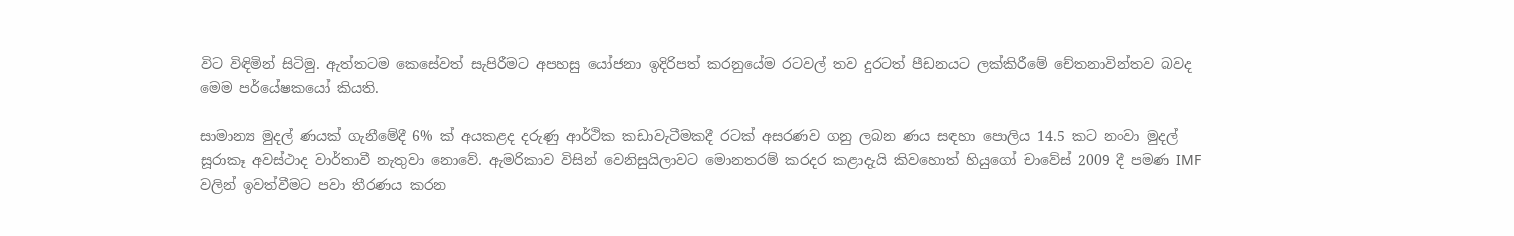විට විඳිමින් සිටිමු. ඇත්තටම කෙසේවත් සැපිරීමට අපහසු යෝජනා ඉදිරිපත් කරනුයේම රටවල් තව දුරටත් පීඩනයට ලක්කිරීමේ චේතනාවින්තව බවද මෙම පර්යේෂකයෝ කියති.

සාමාන්‍ය මුදල් ණයක් ගැනීමේදී 6% ක් අයකළද දරුණු ආර්ථික කඩාවැටීමකදී රටක් අසරණව ගනු ලබන ණය සඳහා පොලිය 14.5 කට නංවා මුදල් සූරාකෑ අවස්ථාද වාර්තාවී නැතුවා නොවේ. ඇමරිකාව විසින් වෙනිසුයිලාවට මොනතරම් කරදර කළාදැයි කිවහොත් හියුගෝ චාවේස් 2009 දී පමණ IMF වලින් ඉවත්වීමට පවා තීරණය කරන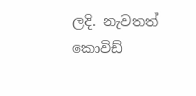ලදි. නැවතත් කොවිඩ්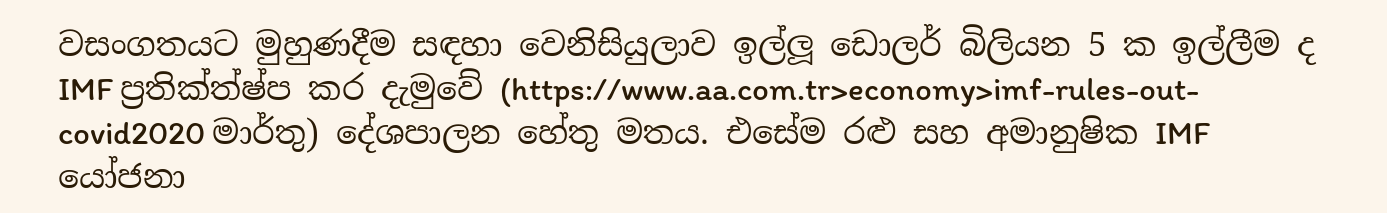වසංගතයට මුහුණදීම සඳහා වෙනිසියුලාව ඉල්ලූ ඩොලර් බිලියන 5 ක ඉල්ලීම ද IMF ප්‍රතික්ත්‍ෂ්ප කර දැමුවේ (https://www.aa.com.tr>economy>imf-rules-out-covid2020 මාර්තු) දේශපාලන හේතු මතය. එසේම රළු සහ අමානුෂික IMF යෝජනා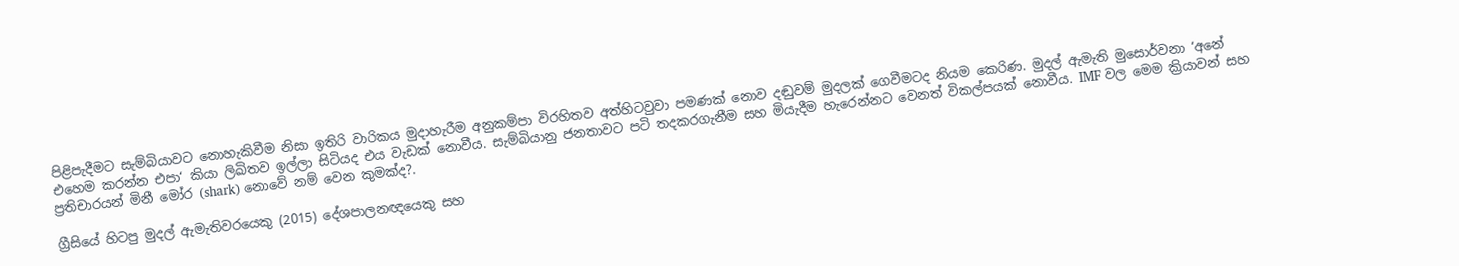පිළිපැදීමට සැම්බියාවට නොහැකිවීම නිසා ඉතිරි වාරිකය මුදාහැරීම අනුකම්පා විරහිතව අත්හිටවුවා පමණක් නොව දඬුවම් මුදලක් ගෙවීමටද නියම කෙරිණ. මුදල් ඇමැති මුසොර්වනා ‘අනේ එහෙම කරන්න එපා‘ කියා ලිඛිතව ඉල්ලා සිටියද එය වැඩක් නොවීය. සැම්බියානු ජනතාවට පටි තදකරගැනීම සහ මියැදීම හැරෙන්නට වෙනත් විකල්පයක් නොවීය. IMF වල මෙම ක්‍රියාවන් සහ ප්‍රතිචාරයන් මිනී මෝර (shark) නොවේ නම් වෙන කුමක්ද?.

ග්‍රීසියේ හිටපු මුදල් ඇමැතිවරයෙකු (2015) දේශපාලනඥයෙකු සහ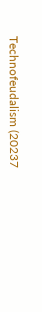Technofeudalism (20237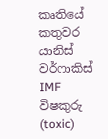කෘතියේ කතුවර යානිස් වර්ෆාකිස් IMF විෂකුරු (toxic)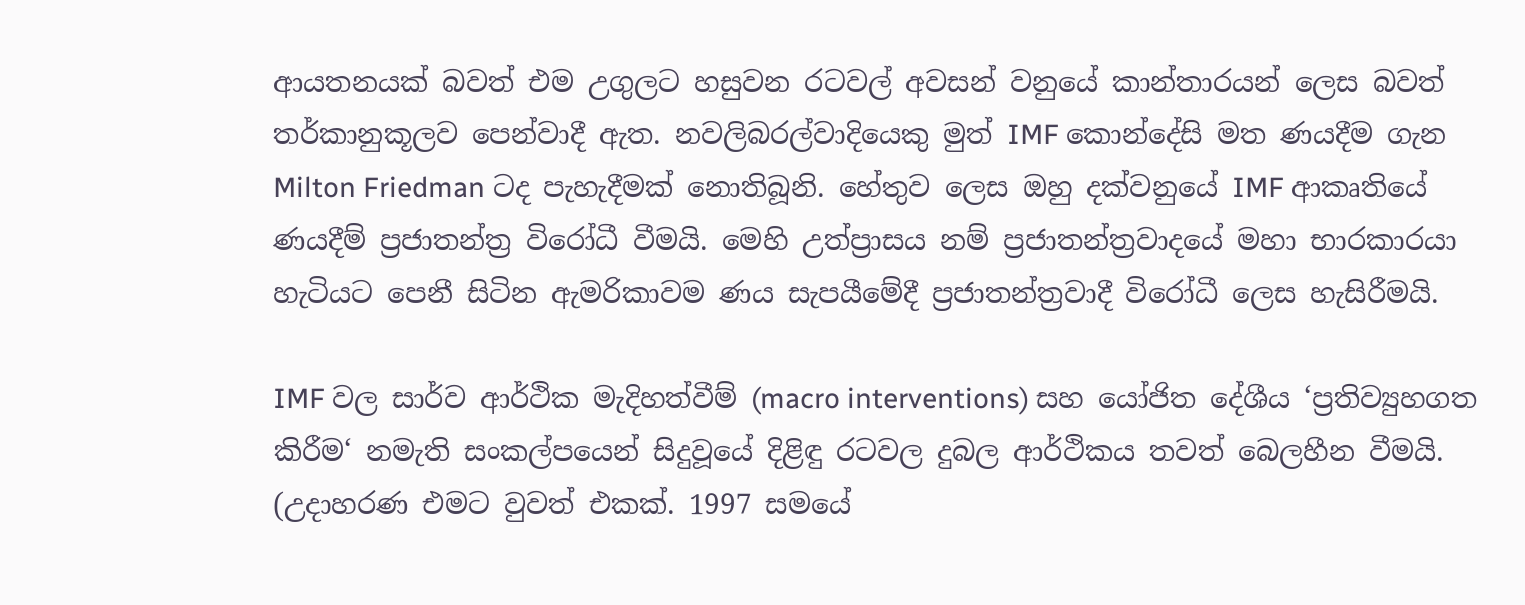ආයතනයක් බවත් එම උගුලට හසුවන රටවල් අවසන් වනුයේ කාන්තාරයන් ලෙස බවත් තර්කානුකූලව පෙන්වාදී ඇත. නවලිබරල්වාදියෙකු මුත් IMF කොන්දේසි මත ණයදීම ගැන Milton Friedman ටද පැහැදීමක් නොතිබූනි. හේතුව ලෙස ඔහු දක්වනුයේ IMF ආකෘතියේ ණයදීම් ප්‍රජාතන්ත්‍ර විරෝධී වීමයි. මෙහි උත්ප්‍රාසය නම් ප්‍රජාතන්ත්‍රවාදයේ මහා භාරකාරයා හැටියට පෙනී සිටින ඇමරිකාවම ණය සැපයීමේදී ප්‍රජාතන්ත්‍රවාදී විරෝධී ලෙස හැසිරීමයි.

IMF වල සාර්ව ආර්ථික මැදිහත්වීම් (macro interventions) සහ යෝජිත දේශීය ‘ප්‍රතිව්‍යුහගත කිරීම‘ නමැති සංකල්පයෙන් සිදුවූයේ දිළිඳු රටවල දුබල ආර්ථිකය තවත් බෙලහීන වීමයි. (උදාහරණ එමට වුවත් එකක්. 1997 සමයේ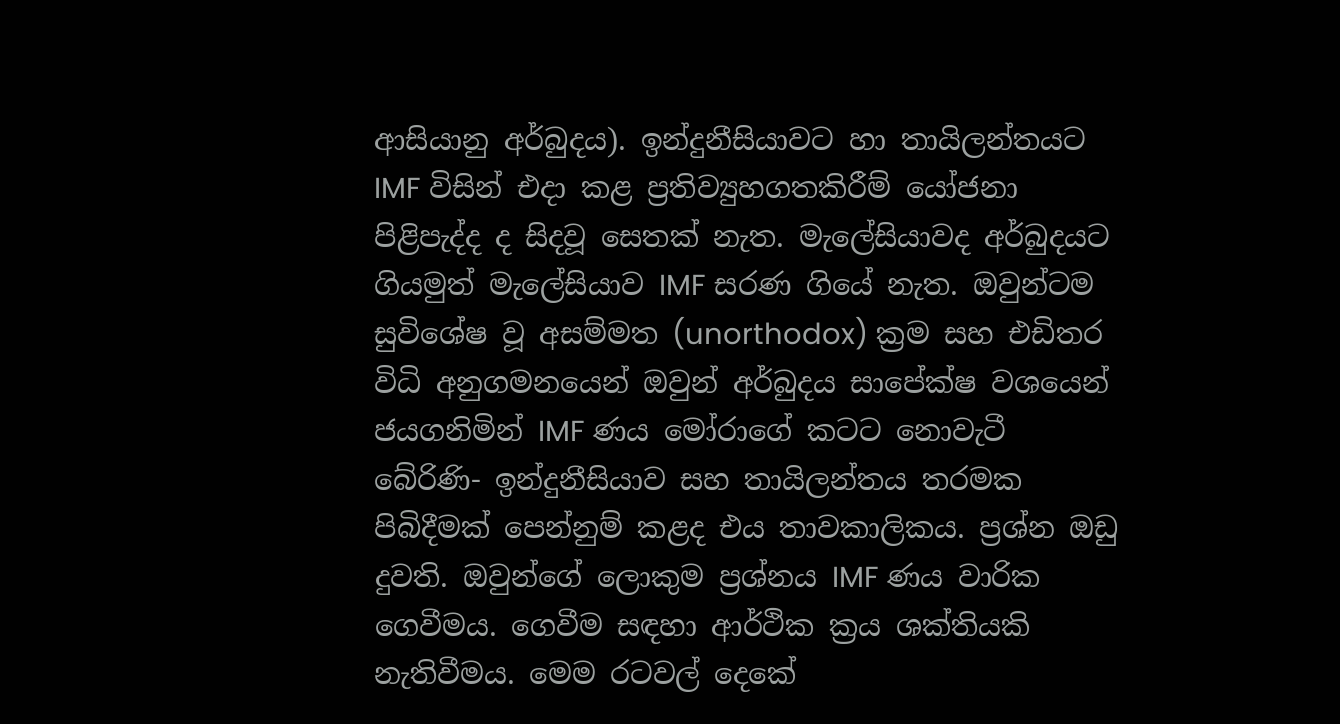ආසියානු අර්බුදය). ඉන්දුනීසියාවට හා තායිලන්තයට IMF විසින් එදා කළ ප්‍රතිව්‍යුහගතකිරීම් යෝජනා පිළිපැද්ද ද සිදවූ සෙතක් නැත. මැලේසියාවද අර්බුදයට ගියමුත් මැලේසියාව IMF සරණ ගියේ නැත. ඔවුන්ටම සුවිශේෂ වූ අසම්මත (unorthodox) ක්‍රම සහ එඩිතර විධි අනුගමනයෙන් ඔවුන් අර්බුදය සාපේක්ෂ වශයෙන් ජයගනිමින් IMF ණය මෝරාගේ කටට නොවැටී බේරිණි- ඉන්දුනීසියාව සහ තායිලන්තය තරමක පිබිදීමක් පෙන්නුම් කළද එය තාවකාලිකය. ප්‍රශ්න ඔඩු දුවති. ඔවුන්ගේ ලොකුම ප්‍රශ්නය IMF ණය වාරික ගෙවීමය. ගෙවීම සඳහා ආර්ථික ක්‍රය ශක්තියකි නැතිවීමය. මෙම රටවල් දෙකේ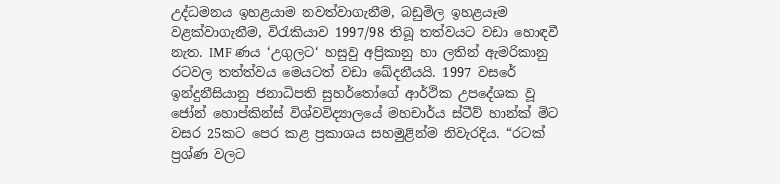උද්ධමනය ඉහළයාම නවත්වාගැනීම, බඩුමිල ඉහළයෑම වළක්වාගැනීම, විරැකියාව 1997/98 තිබූ තත්වයට වඩා හොඳවී නැත. IMF ණය ‘උගුලට‘ හසුවු අප්‍රිකානු හා ලතින් ඇමරිකානු රටවල තත්ත්වය මෙයටත් වඩා ඛේදනීයයි. 1997 වසරේ ඉන්දුනීසියානු ජනාධිපති සුහර්තෝගේ ආර්ථික උපදේශක වූ ජෝන් හොප්කින්ස් විශ්වවිද්‍යාලයේ මහචාර්ය ස්ටීව් හාන්ක් මිට වසර 25කට පෙර කළ ප්‍රකාශය සහමුළින්ම නිවැරදිය. “රටක් ප්‍රශ්ණ වලට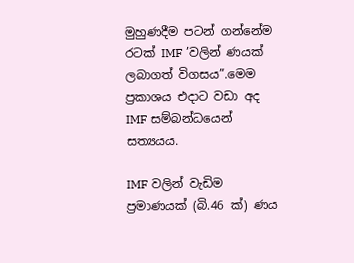මුහුණදීම පටන් ගන්නේම රටක් IMF ’වලින් ණයක් ලබාගත් විගසය”.මෙම ප්‍රකාශය එදාට වඩා අද IMF සම්බන්ධයෙන් සත්‍යයය.

IMF වලින් වැඩිම ප්‍රමාණයක් (බි.46 ක්) ණය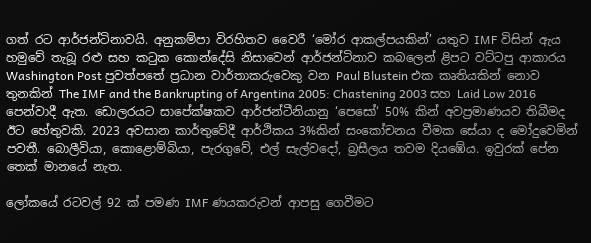ගත් රට ආර්ජන්ටිනාවයි. අනුකම්පා විරහිතව වෛරී ‘මෝර ආකල්පයකින්’ යතුව IMF විසින් ඇය හමුවේ තැබූ රළු සහ කටුක කොන්දේසි නිසාවෙන් ආර්ජන්ටිනාව කබලෙන් ළිපට වට්ටපු ආකාරය Washington Post පුවත්පතේ ප්‍රධාන වාර්තාකරුවෙකු වන Paul Blustein එක කෘතියකින් නොව තුනකින් The IMF and the Bankrupting of Argentina 2005: Chastening 2003 සහ Laid Low 2016 පෙන්වාදී ඇත. ඩොලරයට සාපේක්ෂකව ආර්ජන්ටීනියානු ‘පෙසෝ‘ 50% කින් අවප්‍රමාණයව තිබීමද ඊට හේතුවකි. 2023 අවසාන කාර්තුවේදී ආර්ථිකය 3%කින් සංකෝචනය වීමක සේයා ද මෝදුවෙමින් පවතී. බොලීවියා, කොළොම්බියා, පැරගුවේ, එල් සැල්වදෝ, බ්‍රසීලය තවම දියඹේය. ඉවුරක් පේන තෙක් මානයේ නැත.

ලෝකයේ රටවල් 92 ක් පමණ IMF ණයකරුවන් ආපසු ගෙවීමට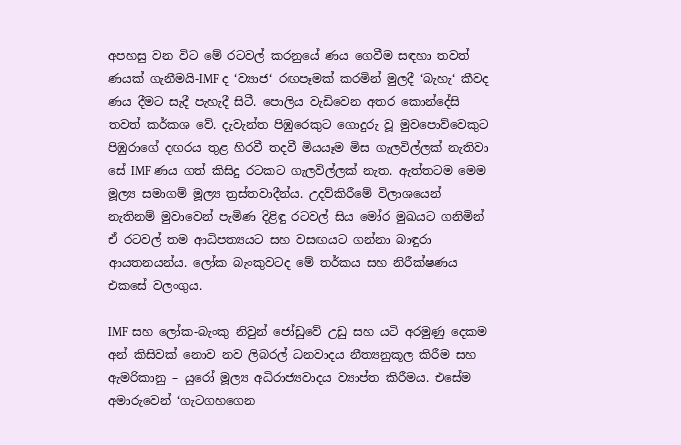අපහසු වන විට මේ රටවල් කරනුයේ ණය ගෙවීම සඳහා තවත් ණයක් ගැනීමයි-IMF ද ‘ව්‍යාජ‘ රඟපෑමක් කරමින් මුලදී ‘බැහැ‘ කීවද ණය දීමට සැදී පැහැදී සිටී. පොලිය වැඩිවෙන අතර කොන්දේසි තවත් කර්කශ වේ. දැවැන්ත පිඹුරෙකුට ගොදුරු වූ මුවපොව්වෙකුට පිඹුරාගේ දඟරය තුළ හිරවී තදවී මියයෑම මිස ගැලවිල්ලක් නැතිවා සේ IMF ණය ගත් කිසිදු රටකට ගැලවිල්ලක් නැත. ඇත්තටම මෙම මූල්‍ය සමාගම් මූල්‍ය ත්‍රස්තවාදීන්ය. උදව්කිරීමේ විලාශයෙන් නැතිනම් මුවාවෙන් පැමිණ දිළිඳු රටවල් සිය මෝර මුඛයට ගනිමින් ඒ රටවල් තම ආධිපත්‍යයට සහ වසඟයට ගන්නා බාඳුරා ආයතනයන්ය. ලෝක බැංකුවටද මේ තර්කය සහ නිරීක්ෂණය එකසේ වලංගුය.

IMF සහ ලෝක-බැංකු නිවුන් ජෝඩුවේ උඩු සහ යටි අරමුණු දෙකම අන් කිසිවක් නොව නව ලිබරල් ධනවාදය නීත්‍යනුකූල කිරීම සහ ඇමරිකානු – යුරෝ මූල්‍ය අධිරාජ්‍යවාදය ව්‍යාප්ත කිරීමය. එසේම අමාරුවෙන් ‘ගැටගහගෙන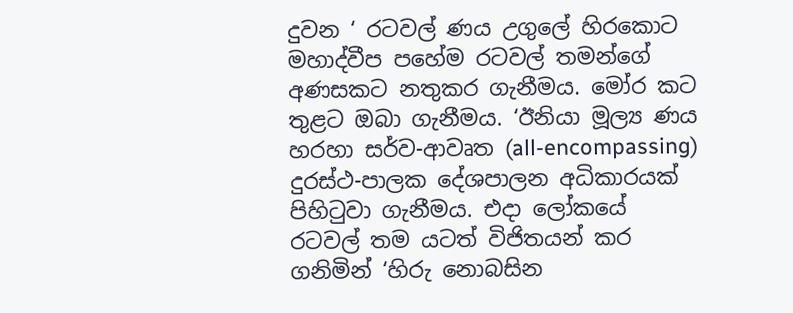දුවන ‘ රටවල් ණය උගුලේ හිරකොට මහාද්වීප පහේම රටවල් තමන්ගේ අණසකට නතුකර ගැනීමය. මෝර කට තුළට ඔබා ගැනීමය. ‘ඊනියා මූල්‍ය ණය හරහා සර්ව-ආවෘත (all-encompassing) දුරස්ථ-පාලක දේශපාලන අධිකාරයක් පිහිටුවා ගැනීමය. එදා ලෝකයේ රටවල් තම යටත් විජිතයන් කර ගනිමින් ‘හිරු නොබසින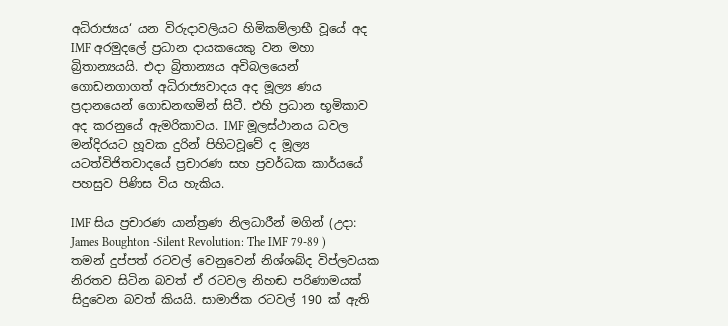අධිරාජ්‍යය‘ යන විරුදාවලියට හිමිකම්ලාභී වූයේ අද IMF අරමුදලේ ප්‍රධාන දායකයෙකු වන මහා බ්‍රිතාන්‍යයයි. එදා බ්‍රිතාන්‍යය අවිබලයෙන් ගොඩනගාගත් අධිරාජ්‍යවාදය අද මූල්‍ය ණය ප්‍රදානයෙන් ගොඩනඟමින් සිටී. එහි ප්‍රධාන භූමිකාව අද කරනුයේ ඇමරිකාවය. IMF මූලස්ථානය ධවල මන්දිරයට හූවක දුරින් පිහිටවූවේ ද මූල්‍ය යටත්විජිතවාදයේ ප්‍රචාරණ සහ ප්‍රවර්ධක කාර්යයේ පහසුව පිණිස විය හැකිය.

IMF සිය ප්‍රචාරණ යාන්ත්‍රණ නිලධාරීන් මගින් (උදා: James Boughton -Silent Revolution: The IMF 79-89 ) තමන් දුප්පත් රටවල් වෙනුවෙන් නිශ්ශබ්ද විප්ලවයක නිරතව සිටින බවත් ඒ රටවල නිහඬ පරිණාමයක් සිදුවෙන බවත් කියයි. සාමාජික රටවල් 190 ක් ඇති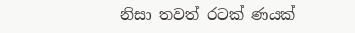නිසා තවත් රටක් ණයක්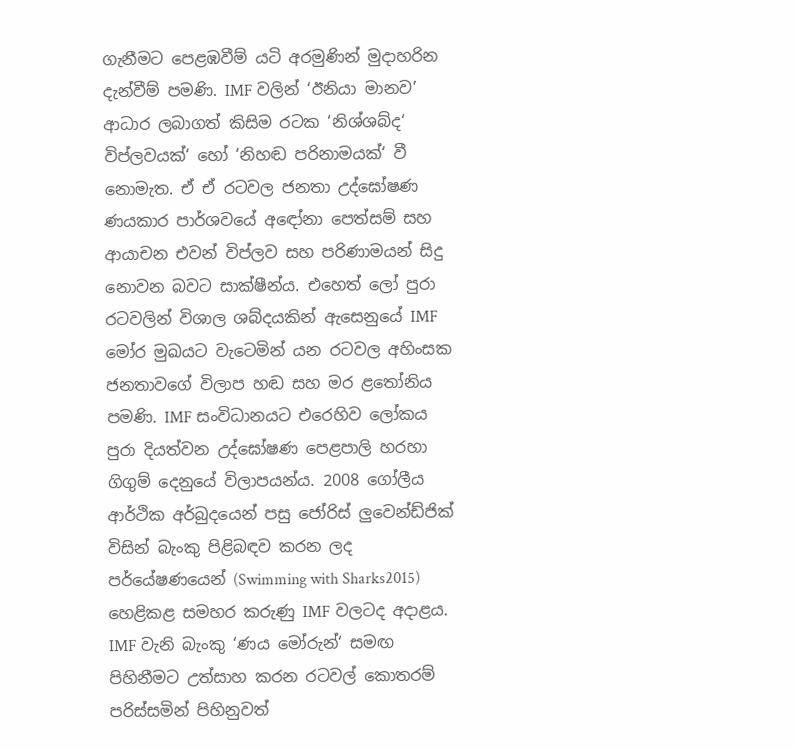ගැනීමට පෙළඹවීම් යටි අරමුණින් මුදාහරින දැන්වීම් පමණි. IMF වලින් ‘ඊනියා මානව’ ආධාර ලබාගත් කිසිම රටක ‘නිශ්ශබ්ද‘ විප්ලවයක්‘ හෝ ‘නිහඬ පරිනාමයක්‘ වී නොමැත. ඒ ඒ රටවල ජනතා උද්ඝෝෂණ ණයකාර පාර්ශවයේ අඳෝනා පෙත්සම් සහ ආයාචන එවන් විප්ලව සහ පරිණාමයන් සිදු නොවන බවට සාක්ෂීන්ය. එහෙත් ලෝ පුරා රටවලින් විශාල ශබ්දයකින් ඇසෙනුයේ IMF මෝර මුඛයට වැටෙමින් යන රටවල අහිංසක ජනතාවගේ විලාප හඬ සහ මර ළතෝනිය පමණි. IMF සංවිධානයට එරෙහිව ලෝකය පුරා දියත්වන උද්ඝෝෂණ පෙළපාලි හරහා ගිගුම් දෙනුයේ විලාපයන්ය. 2008 ගෝලීය ආර්ථික අර්බුදයෙන් පසු ජෝරිස් ලුවෙන්ඩ්ජික් විසින් බැංකු පිළිබඳව කරන ලද පර්යේෂණයෙන් (Swimming with Sharks2015) හෙළිකළ සමහර කරුණු IMF වලටද අදාළය. IMF වැනි බැංකු ‘ණය මෝරුන්‘ සමඟ පිහිනීමට උත්සාහ කරන රටවල් කොතරම් පරිස්සමින් පිහිනුවත්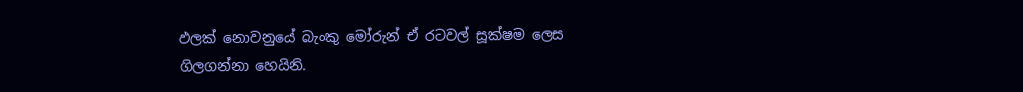ඵලක් නොවනුයේ බැංකු මෝරුන් ඒ රටවල් සූක්ෂම ලෙස ගිලගන්නා හෙයිනි.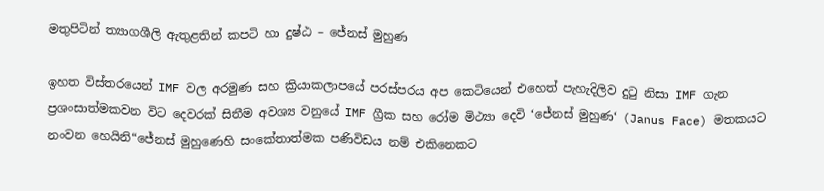මතුපිටින් ත්‍යාගශීලි ඇතුළතින් කපටි හා දුෂ්ඨ – ජේනස් මුහුණ

ඉහත විස්තරයෙන් IMF වල අරමුණ සහ ක්‍රියාකලාපයේ පරස්පරය අප කෙටියෙන් එහෙත් පැහැදිලිව දුටු නිසා IMF ගැන ප්‍රශංසාත්මකවන විට දෙවරක් සිතීම අවශ්‍ය වනුයේ IMF ග්‍රීක සහ රෝම මිථ්‍යා දෙවි ‘ජේනස් මුහුණ‘ (Janus Face) මතකයට නංවන හෙයිනි“ජේනස් මුහුණෙහි සංකේතාත්මක පණිවිඩය නම් එකිනෙකට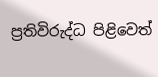ප්‍රතිවිරුද්ධ පිළිවෙත්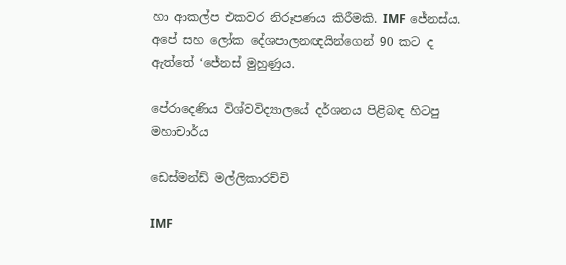හා ආකල්ප එකවර නිරූපණය කිරීමකි. IMF ජේනස්ය. අපේ සහ ලෝක දේශපාලනඥයින්ගෙන් 90 කට ද ඇත්තේ ‘ජේනස් මුහුණුය.

පේරාදෙණිය විශ්වවිද්‍යාලයේ දර්ශනය පිළිබඳ හිටපු මහාචාර්ය

ඩෙස්මන්ඩ් මල්ලිකාරච්චි

IMF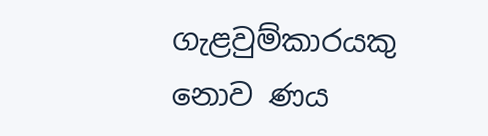ගැළවුම්කාරයකු නොව ණය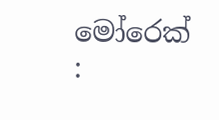මෝරෙක් :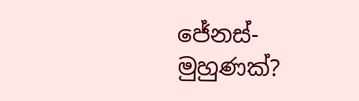ජේනස්-මුහුණක්?